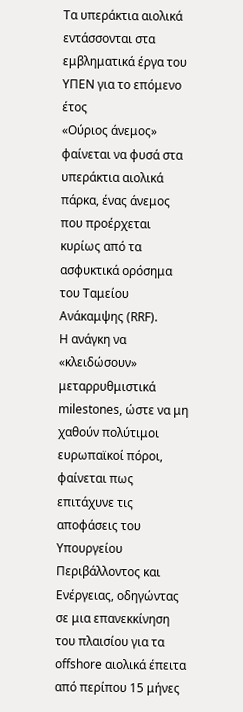Τα υπεράκτια αιολικά εντάσσονται στα εμβληματικά έργα του ΥΠΕΝ για το επόμενο έτος
«Ούριος άνεμος» φαίνεται να φυσά στα υπεράκτια αιολικά πάρκα, ένας άνεμος που προέρχεται κυρίως από τα ασφυκτικά ορόσημα του Ταμείου Ανάκαμψης (RRF).
Η ανάγκη να «κλειδώσουν» μεταρρυθμιστικά milestones, ώστε να μη χαθούν πολύτιμοι ευρωπαϊκοί πόροι, φαίνεται πως επιτάχυνε τις αποφάσεις του Υπουργείου Περιβάλλοντος και Ενέργειας, οδηγώντας σε μια επανεκκίνηση του πλαισίου για τα offshore αιολικά έπειτα από περίπου 15 μήνες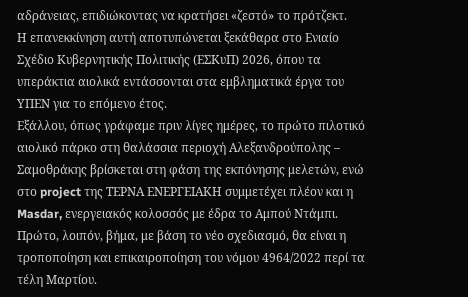αδράνειας, επιδιώκοντας να κρατήσει «ζεστό» το πρότζεκτ.
Η επανεκκίνηση αυτή αποτυπώνεται ξεκάθαρα στο Ενιαίο Σχέδιο Κυβερνητικής Πολιτικής (ΕΣΚυΠ) 2026, όπου τα υπεράκτια αιολικά εντάσσονται στα εμβληματικά έργα του ΥΠΕΝ για το επόμενο έτος.
Εξάλλου, όπως γράφαμε πριν λίγες ημέρες, το πρώτο πιλοτικό αιολικό πάρκο στη θαλάσσια περιοχή Αλεξανδρούπολης – Σαμοθράκης βρίσκεται στη φάση της εκπόνησης μελετών, ενώ στο project της ΤΕΡΝΑ ΕΝΕΡΓΕΙΑΚΗ συμμετέχει πλέον και η Masdar, ενεργειακός κολοσσός με έδρα το Αμπού Ντάμπι.
Πρώτο, λοιπόν, βήμα, με βάση το νέο σχεδιασμό, θα είναι η τροποποίηση και επικαιροποίηση του νόμου 4964/2022 περί τα τέλη Μαρτίου.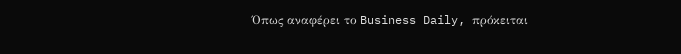Όπως αναφέρει το Business Daily, πρόκειται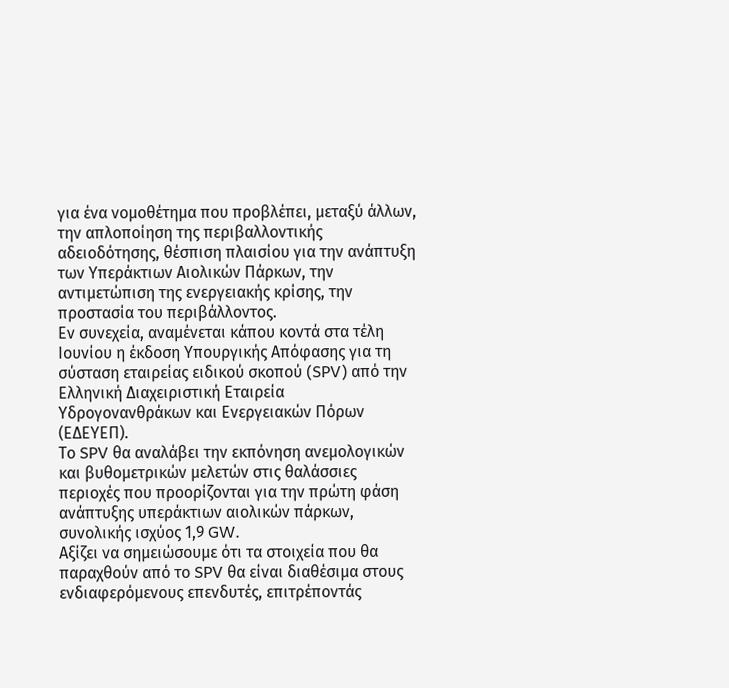για ένα νομοθέτημα που προβλέπει, μεταξύ άλλων, την απλοποίηση της περιβαλλοντικής αδειοδότησης, θέσπιση πλαισίου για την ανάπτυξη των Υπεράκτιων Αιολικών Πάρκων, την αντιμετώπιση της ενεργειακής κρίσης, την προστασία του περιβάλλοντος.
Εν συνεχεία, αναμένεται κάπου κοντά στα τέλη Ιουνίου η έκδοση Υπουργικής Απόφασης για τη σύσταση εταιρείας ειδικού σκοπού (SPV) από την Ελληνική Διαχειριστική Εταιρεία Υδρογονανθράκων και Ενεργειακών Πόρων (ΕΔΕΥΕΠ).
Το SPV θα αναλάβει την εκπόνηση ανεμολογικών και βυθομετρικών μελετών στις θαλάσσιες περιοχές που προορίζονται για την πρώτη φάση ανάπτυξης υπεράκτιων αιολικών πάρκων, συνολικής ισχύος 1,9 GW.
Αξίζει να σημειώσουμε ότι τα στοιχεία που θα παραχθούν από το SPV θα είναι διαθέσιμα στους ενδιαφερόμενους επενδυτές, επιτρέποντάς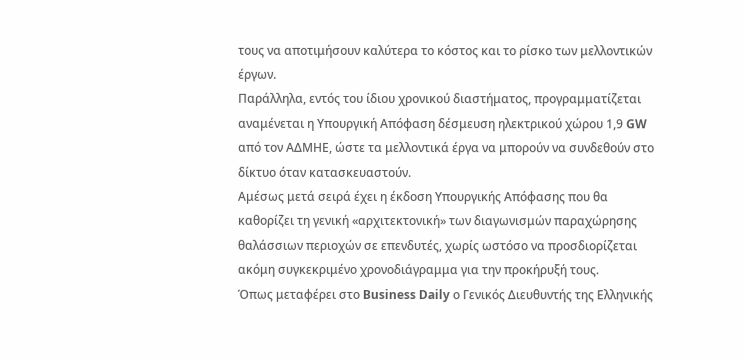τους να αποτιμήσουν καλύτερα το κόστος και το ρίσκο των μελλοντικών έργων.
Παράλληλα, εντός του ίδιου χρονικού διαστήματος, προγραμματίζεται αναμένεται η Υπουργική Απόφαση δέσμευση ηλεκτρικού χώρου 1,9 GW από τον ΑΔΜΗΕ, ώστε τα μελλοντικά έργα να μπορούν να συνδεθούν στο δίκτυο όταν κατασκευαστούν.
Αμέσως μετά σειρά έχει η έκδοση Υπουργικής Απόφασης που θα καθορίζει τη γενική «αρχιτεκτονική» των διαγωνισμών παραχώρησης θαλάσσιων περιοχών σε επενδυτές, χωρίς ωστόσο να προσδιορίζεται ακόμη συγκεκριμένο χρονοδιάγραμμα για την προκήρυξή τους.
Όπως μεταφέρει στο Business Daily ο Γενικός Διευθυντής της Ελληνικής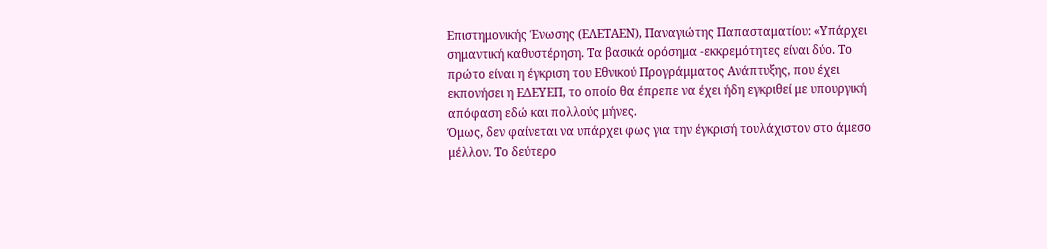Επιστημονικής Ένωσης (ΕΛΕΤΑΕΝ), Παναγιώτης Παπασταματίου: «Υπάρχει σημαντική καθυστέρηση. Τα βασικά ορόσημα -εκκρεμότητες είναι δύο. Το πρώτο είναι η έγκριση του Εθνικού Προγράμματος Ανάπτυξης, που έχει εκπονήσει η ΕΔΕΥΕΠ, το οποίο θα έπρεπε να έχει ήδη εγκριθεί με υπουργική απόφαση εδώ και πολλούς μήνες.
Όμως, δεν φαίνεται να υπάρχει φως για την έγκρισή τουλάχιστον στο άμεσο μέλλον. Το δεύτερο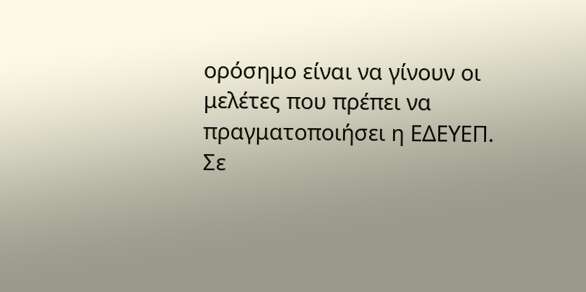ορόσημο είναι να γίνουν οι μελέτες που πρέπει να πραγματοποιήσει η ΕΔΕΥΕΠ.
Σε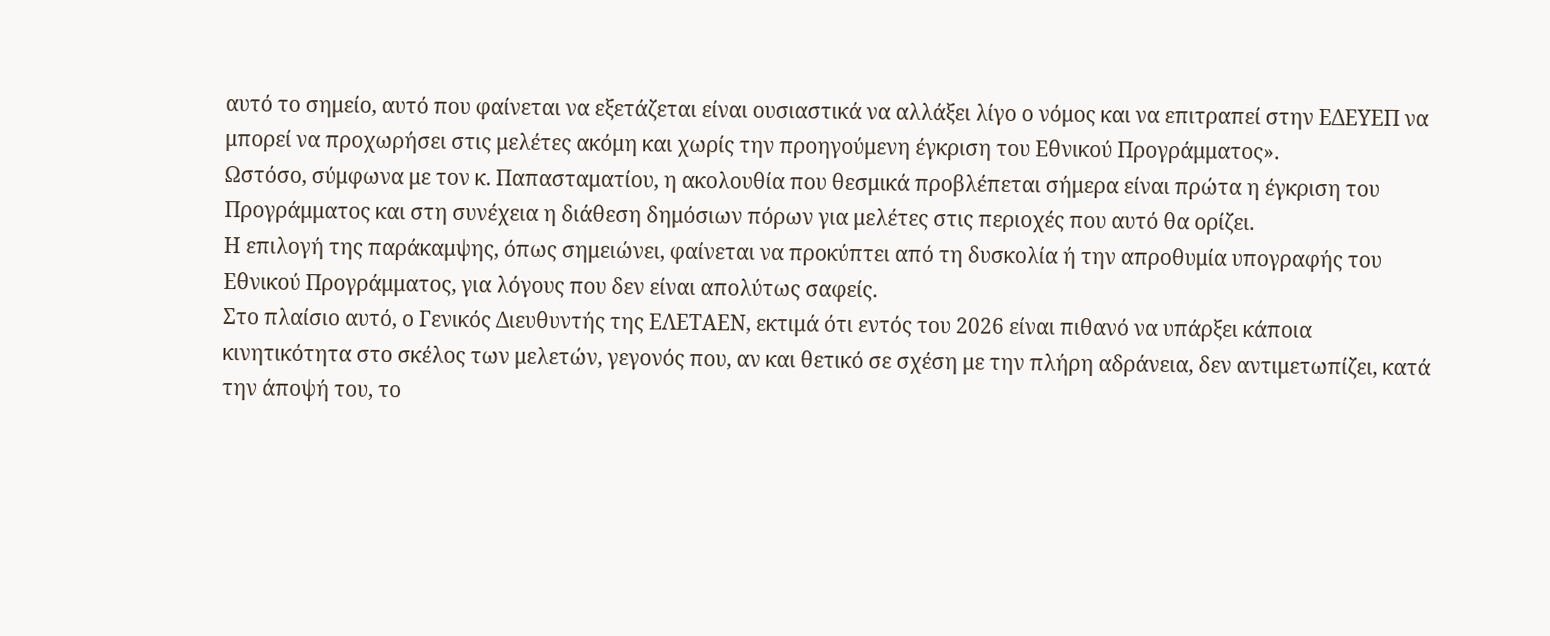αυτό το σημείο, αυτό που φαίνεται να εξετάζεται είναι ουσιαστικά να αλλάξει λίγο ο νόμος και να επιτραπεί στην ΕΔΕΥΕΠ να μπορεί να προχωρήσει στις μελέτες ακόμη και χωρίς την προηγούμενη έγκριση του Εθνικού Προγράμματος».
Ωστόσο, σύμφωνα με τον κ. Παπασταματίου, η ακολουθία που θεσμικά προβλέπεται σήμερα είναι πρώτα η έγκριση του Προγράμματος και στη συνέχεια η διάθεση δημόσιων πόρων για μελέτες στις περιοχές που αυτό θα ορίζει.
Η επιλογή της παράκαμψης, όπως σημειώνει, φαίνεται να προκύπτει από τη δυσκολία ή την απροθυμία υπογραφής του Εθνικού Προγράμματος, για λόγους που δεν είναι απολύτως σαφείς.
Στο πλαίσιο αυτό, ο Γενικός Διευθυντής της ΕΛΕΤΑΕΝ, εκτιμά ότι εντός του 2026 είναι πιθανό να υπάρξει κάποια κινητικότητα στο σκέλος των μελετών, γεγονός που, αν και θετικό σε σχέση με την πλήρη αδράνεια, δεν αντιμετωπίζει, κατά την άποψή του, το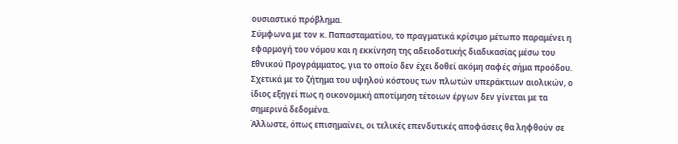ουσιαστικό πρόβλημα.
Σύμφωνα με τον κ. Παπασταματίου, το πραγματικά κρίσιμο μέτωπο παραμένει η εφαρμογή του νόμου και η εκκίνηση της αδειοδοτικής διαδικασίας μέσω του Εθνικού Προγράμματος, για το οποίο δεν έχει δοθεί ακόμη σαφές σήμα προόδου.
Σχετικά με το ζήτημα του υψηλού κόστους των πλωτών υπεράκτιων αιολικών, ο ίδιος εξηγεί πως η οικονομική αποτίμηση τέτοιων έργων δεν γίνεται με τα σημερινά δεδομένα.
Άλλωστε, όπως επισημαίνει, οι τελικές επενδυτικές αποφάσεις θα ληφθούν σε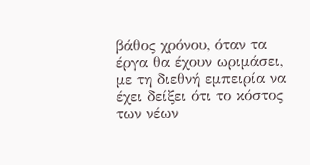βάθος χρόνου, όταν τα έργα θα έχουν ωριμάσει, με τη διεθνή εμπειρία να έχει δείξει ότι το κόστος των νέων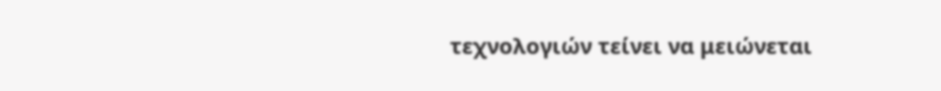τεχνολογιών τείνει να μειώνεται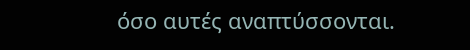όσο αυτές αναπτύσσονται.